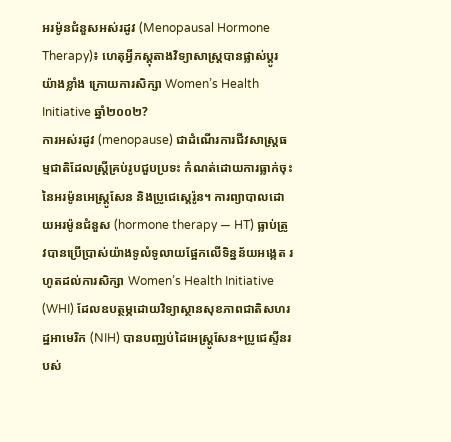អរម៉ូនជំនួសអស់រដូវ (Menopausal Hormone Therapy)៖ ហេតុអ្វីភស្តុតាងវិទ្យាសាស្ត្របានផ្លាស់ប្តូរយ៉ាងខ្លាំង ក្រោយការសិក្សា Women’s Health Initiative ឆ្នាំ២០០២?
ការអស់រដូវ (menopause) ជាដំណើរការជីវសាស្ត្រធម្មជាតិដែលស្ត្រីគ្រប់រូបជួបប្រទះ កំណត់ដោយការធ្លាក់ចុះនៃអរម៉ូនអេស្ត្រូសែន និងប្រូជេស្តេរ៉ូន។ ការព្យាបាលដោយអរម៉ូនជំនួស (hormone therapy — HT) ធ្លាប់ត្រូវបានប្រើប្រាស់យ៉ាងទូលំទូលាយផ្អែកលើទិន្នន័យអង្កេត រហូតដល់ការសិក្សា Women’s Health Initiative (WHI) ដែលឧបត្ថម្ភដោយវិទ្យាស្ថានសុខភាពជាតិសហរដ្ឋអាមេរិក (NIH) បានបញ្ឈប់ដៃអេស្ត្រូសែន+ប្រូជេស្ទីនរបស់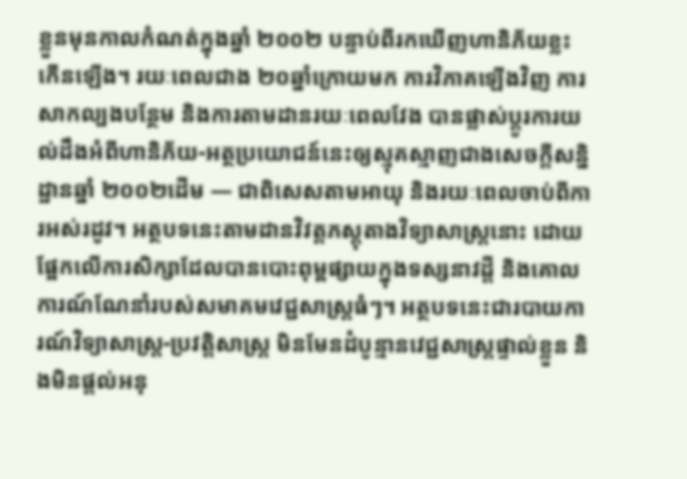ខ្លួនមុនកាលកំណត់ក្នុងឆ្នាំ ២០០២ បន្ទាប់ពីរកឃើញហានិភ័យខ្លះកើនឡើង។ រយៈពេលជាង ២០ឆ្នាំក្រោយមក ការវិភាគឡើងវិញ ការសាកល្បងបន្ថែម និងការតាមដានរយៈពេលវែង បានផ្លាស់ប្តូរការយល់ដឹងអំពីហានិភ័យ-អត្ថប្រយោជន៍នេះឲ្យស្មុគស្មាញជាងសេចក្តីសន្និដ្ឋានឆ្នាំ ២០០២ដើម — ជាពិសេសតាមអាយុ និងរយៈពេលចាប់ពីការអស់រដូវ។ អត្ថបទនេះតាមដានវិវត្តភស្តុតាងវិទ្យាសាស្ត្រនោះ ដោយផ្អែកលើការសិក្សាដែលបានបោះពុម្ពផ្សាយក្នុងទស្សនាវដ្តី និងគោលការណ៍ណែនាំរបស់សមាគមវេជ្ជសាស្ត្រធំៗ។ អត្ថបទនេះជារបាយការណ៍វិទ្យាសាស្ត្រ-ប្រវត្តិសាស្ត្រ មិនមែនដំបូន្មានវេជ្ជសាស្ត្រផ្ទាល់ខ្លួន និងមិនផ្តល់អនុ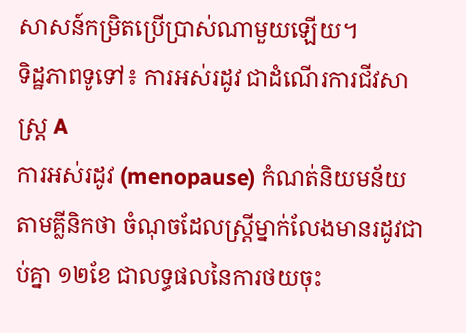សាសន៍កម្រិតប្រើប្រាស់ណាមួយឡើយ។
ទិដ្ឋភាពទូទៅ៖ ការអស់រដូវ ជាដំណើរការជីវសាស្ត្រ A
ការអស់រដូវ (menopause) កំណត់និយមន័យតាមគ្លីនិកថា ចំណុចដែលស្ត្រីម្នាក់លែងមានរដូវជាប់គ្នា ១២ខែ ជាលទ្ធផលនៃការថយចុះ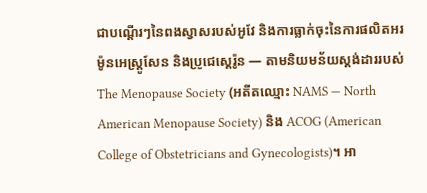ជាបណ្តើរៗនៃពងស្វាសរបស់អូវែ និងការធ្លាក់ចុះនៃការផលិតអរម៉ូនអេស្ត្រូសែន និងប្រូជេស្តេរ៉ូន — តាមនិយមន័យស្តង់ដាររបស់ The Menopause Society (អតីតឈ្មោះ NAMS — North American Menopause Society) និង ACOG (American College of Obstetricians and Gynecologists)។ អា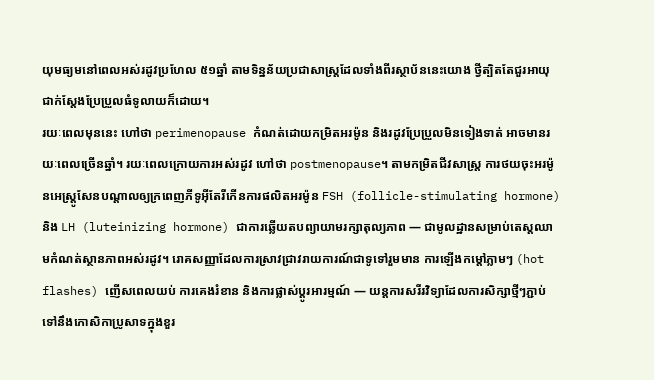យុមធ្យមនៅពេលអស់រដូវប្រហែល ៥១ឆ្នាំ តាមទិន្នន័យប្រជាសាស្ត្រដែលទាំងពីរស្ថាប័ននេះយោង ថ្វីត្បិតតែជួរអាយុជាក់ស្តែងប្រែប្រួលធំទូលាយក៏ដោយ។
រយៈពេលមុននេះ ហៅថា perimenopause កំណត់ដោយកម្រិតអរម៉ូន និងរដូវប្រែប្រួលមិនទៀងទាត់ អាចមានរយៈពេលច្រើនឆ្នាំ។ រយៈពេលក្រោយការអស់រដូវ ហៅថា postmenopause។ តាមកម្រិតជីវសាស្ត្រ ការថយចុះអរម៉ូនអេស្ត្រូសែនបណ្តាលឲ្យក្រពេញភីទូអ៊ីតែរីកើនការផលិតអរម៉ូន FSH (follicle-stimulating hormone) និង LH (luteinizing hormone) ជាការឆ្លើយតបព្យាយាមរក្សាតុល្យភាព — ជាមូលដ្ឋានសម្រាប់តេស្តឈាមកំណត់ស្ថានភាពអស់រដូវ។ រោគសញ្ញាដែលការស្រាវជ្រាវរាយការណ៍ជាទូទៅរួមមាន ការឡើងកម្តៅភ្លាមៗ (hot flashes) ញើសពេលយប់ ការគេងរំខាន និងការផ្លាស់ប្តូរអារម្មណ៍ — យន្តការសរីរវិទ្យាដែលការសិក្សាថ្មីៗភ្ជាប់ទៅនឹងកោសិកាប្រូសាទក្នុងខួរ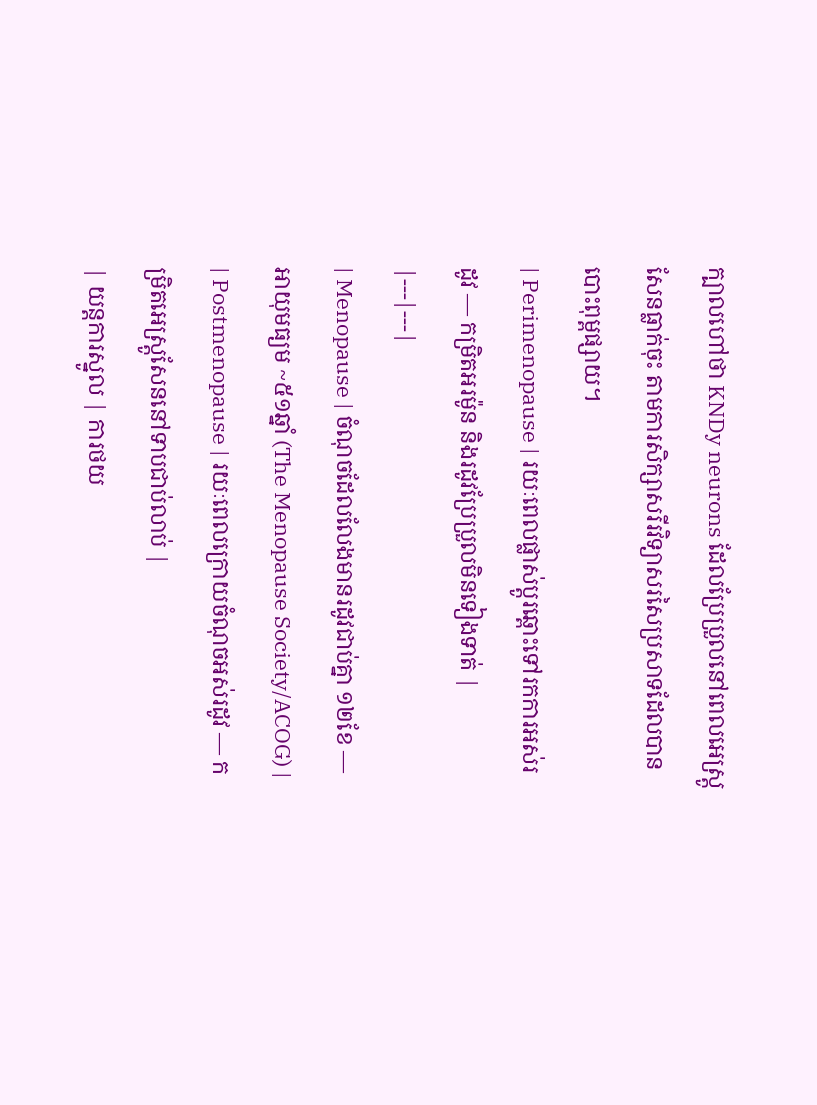ក្បាលហៅថា KNDy neurons ដែលប្រែប្រួលនៅពេលអេស្ត្រូសែនធ្លាក់ចុះ តាមការសិក្សាសរីរវិទ្យាសរសៃប្រសាទដែលបានបោះពុម្ពផ្សាយ។
| Perimenopause | រយៈពេលផ្លាស់ប្តូរឆ្ពោះទៅរកការអស់រដូវ — កម្រិតអរម៉ូន និងរដូវប្រែប្រួលមិនទៀងទាត់ |
|---|---|
| Menopause | ចំណុចដែលលែងមានរដូវជាប់គ្នា ១២ខែ — អាយុមធ្យម ~៥១ឆ្នាំ (The Menopause Society/ACOG) |
| Postmenopause | រយៈពេលក្រោយចំណុចអស់រដូវ — កម្រិតអេស្ត្រូសែននៅទាបជាប់លាប់ |
| យន្តការស្នូល | ការថយ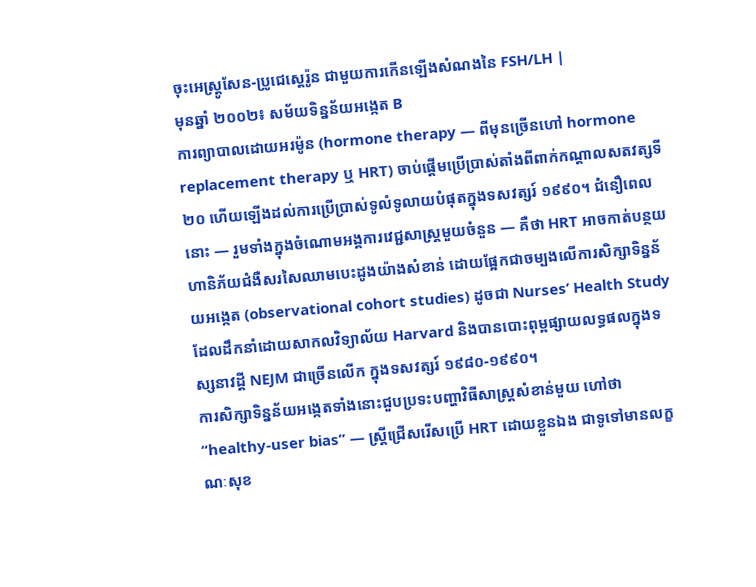ចុះអេស្ត្រូសែន-ប្រូជេស្តេរ៉ូន ជាមួយការកើនឡើងសំណងនៃ FSH/LH |
មុនឆ្នាំ ២០០២៖ សម័យទិន្នន័យអង្កេត B
ការព្យាបាលដោយអរម៉ូន (hormone therapy — ពីមុនច្រើនហៅ hormone replacement therapy ឬ HRT) ចាប់ផ្តើមប្រើប្រាស់តាំងពីពាក់កណ្តាលសតវត្សទី២០ ហើយឡើងដល់ការប្រើប្រាស់ទូលំទូលាយបំផុតក្នុងទសវត្សរ៍ ១៩៩០។ ជំនឿពេលនោះ — រួមទាំងក្នុងចំណោមអង្គការវេជ្ជសាស្ត្រមួយចំនួន — គឺថា HRT អាចកាត់បន្ថយហានិភ័យជំងឺសរសៃឈាមបេះដូងយ៉ាងសំខាន់ ដោយផ្អែកជាចម្បងលើការសិក្សាទិន្នន័យអង្កេត (observational cohort studies) ដូចជា Nurses’ Health Study ដែលដឹកនាំដោយសាកលវិទ្យាល័យ Harvard និងបានបោះពុម្ពផ្សាយលទ្ធផលក្នុងទស្សនាវដ្តី NEJM ជាច្រើនលើក ក្នុងទសវត្សរ៍ ១៩៨០-១៩៩០។
ការសិក្សាទិន្នន័យអង្កេតទាំងនោះជួបប្រទះបញ្ហាវិធីសាស្ត្រសំខាន់មួយ ហៅថា “healthy-user bias” — ស្ត្រីជ្រើសរើសប្រើ HRT ដោយខ្លួនឯង ជាទូទៅមានលក្ខណៈសុខ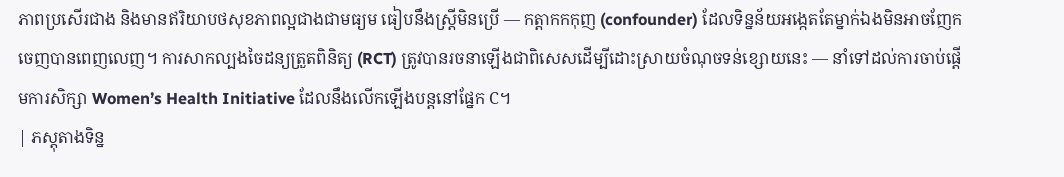ភាពប្រសើរជាង និងមានឥរិយាបថសុខភាពល្អជាងជាមធ្យម ធៀបនឹងស្ត្រីមិនប្រើ — កត្តាកកកុញ (confounder) ដែលទិន្នន័យអង្កេតតែម្នាក់ឯងមិនអាចញែកចេញបានពេញលេញ។ ការសាកល្បងចៃដន្យត្រួតពិនិត្យ (RCT) ត្រូវបានរចនាឡើងជាពិសេសដើម្បីដោះស្រាយចំណុចទន់ខ្សោយនេះ — នាំទៅដល់ការចាប់ផ្តើមការសិក្សា Women’s Health Initiative ដែលនឹងលើកឡើងបន្តនៅផ្នែក C។
| ភស្តុតាងទិន្ន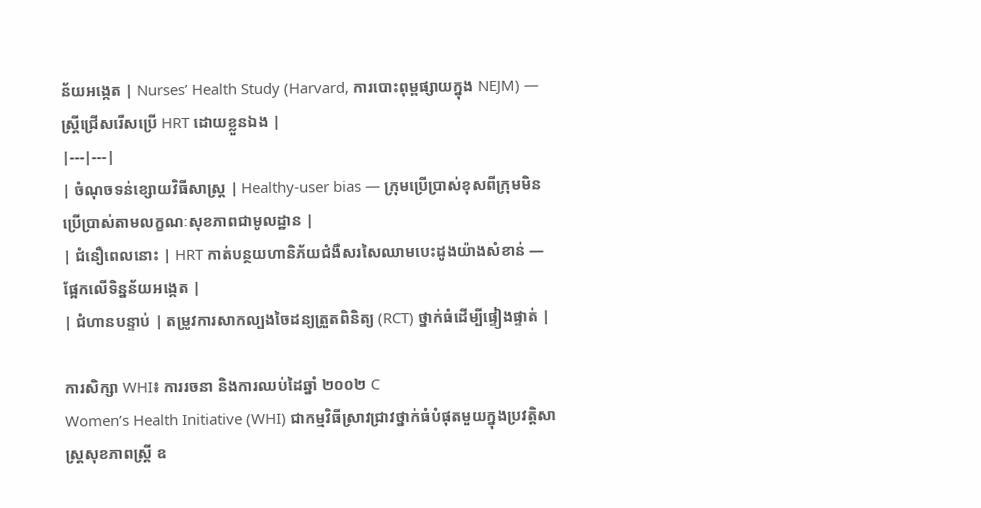ន័យអង្កេត | Nurses’ Health Study (Harvard, ការបោះពុម្ពផ្សាយក្នុង NEJM) — ស្ត្រីជ្រើសរើសប្រើ HRT ដោយខ្លួនឯង |
|---|---|
| ចំណុចទន់ខ្សោយវិធីសាស្ត្រ | Healthy-user bias — ក្រុមប្រើប្រាស់ខុសពីក្រុមមិនប្រើប្រាស់តាមលក្ខណៈសុខភាពជាមូលដ្ឋាន |
| ជំនឿពេលនោះ | HRT កាត់បន្ថយហានិភ័យជំងឺសរសៃឈាមបេះដូងយ៉ាងសំខាន់ — ផ្អែកលើទិន្នន័យអង្កេត |
| ជំហានបន្ទាប់ | តម្រូវការសាកល្បងចៃដន្យត្រួតពិនិត្យ (RCT) ថ្នាក់ធំដើម្បីផ្ទៀងផ្ទាត់ |

ការសិក្សា WHI៖ ការរចនា និងការឈប់ដៃឆ្នាំ ២០០២ C
Women’s Health Initiative (WHI) ជាកម្មវិធីស្រាវជ្រាវថ្នាក់ធំបំផុតមួយក្នុងប្រវត្តិសាស្ត្រសុខភាពស្ត្រី ឧ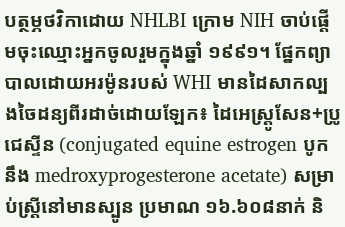បត្ថម្ភថវិកាដោយ NHLBI ក្រោម NIH ចាប់ផ្តើមចុះឈ្មោះអ្នកចូលរួមក្នុងឆ្នាំ ១៩៩១។ ផ្នែកព្យាបាលដោយអរម៉ូនរបស់ WHI មានដៃសាកល្បងចៃដន្យពីរដាច់ដោយឡែក៖ ដៃអេស្ត្រូសែន+ប្រូជេស្ទីន (conjugated equine estrogen បូកនឹង medroxyprogesterone acetate) សម្រាប់ស្ត្រីនៅមានស្បូន ប្រមាណ ១៦.៦០៨នាក់ និ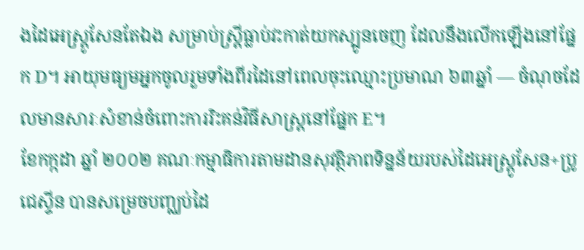ងដៃអេស្ត្រូសែនតែឯង សម្រាប់ស្ត្រីធ្លាប់វះកាត់យកស្បូនចេញ ដែលនឹងលើកឡើងនៅផ្នែក D។ អាយុមធ្យមអ្នកចូលរួមទាំងពីរដៃនៅពេលចុះឈ្មោះប្រមាណ ៦៣ឆ្នាំ — ចំណុចដែលមានសារៈសំខាន់ចំពោះការរិះគន់វិធីសាស្ត្រនៅផ្នែក E។
ខែកក្កដា ឆ្នាំ ២០០២ គណៈកម្មាធិការតាមដានសុវត្ថិភាពទិន្នន័យរបស់ដៃអេស្ត្រូសែន+ប្រូជេស្ទីន បានសម្រេចបញ្ឈប់ដៃ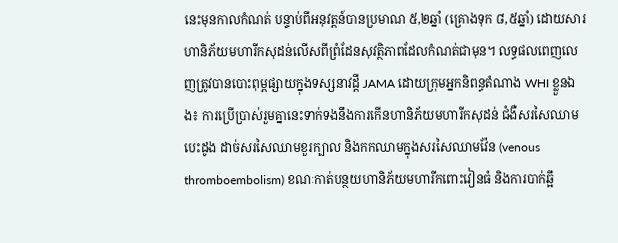នេះមុនកាលកំណត់ បន្ទាប់ពីអនុវត្តន៍បានប្រមាណ ៥,២ឆ្នាំ (គ្រោងទុក ៨,៥ឆ្នាំ) ដោយសារហានិភ័យមហារីកសុដន់លើសពីព្រំដែនសុវត្ថិភាពដែលកំណត់ជាមុន។ លទ្ធផលពេញលេញត្រូវបានបោះពុម្ពផ្សាយក្នុងទស្សនាវដ្តី JAMA ដោយក្រុមអ្នកនិពន្ធតំណាង WHI ខ្លួនឯង៖ ការប្រើប្រាស់រួមគ្នានេះទាក់ទងនឹងការកើនហានិភ័យមហារីកសុដន់ ជំងឺសរសៃឈាមបេះដូង ដាច់សរសៃឈាមខួរក្បាល និងកកឈាមក្នុងសរសៃឈាមវ៉ែន (venous thromboembolism) ខណៈកាត់បន្ថយហានិភ័យមហារីកពោះវៀនធំ និងការបាក់ឆ្អឹ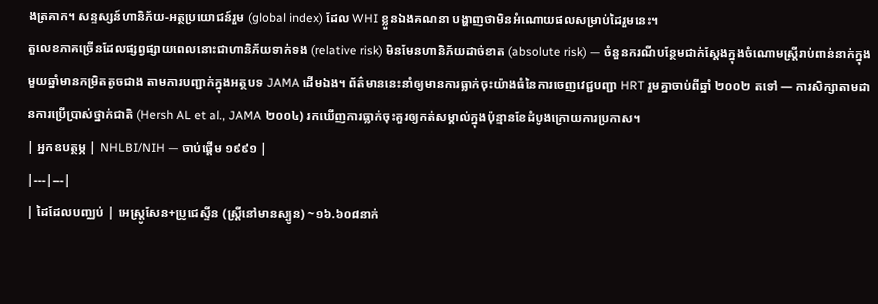ងត្រគាក។ សន្ទស្សន៍ហានិភ័យ-អត្ថប្រយោជន៍រួម (global index) ដែល WHI ខ្លួនឯងគណនា បង្ហាញថាមិនអំណោយផលសម្រាប់ដៃរួមនេះ។
តួលេខភាគច្រើនដែលផ្សព្វផ្សាយពេលនោះជាហានិភ័យទាក់ទង (relative risk) មិនមែនហានិភ័យដាច់ខាត (absolute risk) — ចំនួនករណីបន្ថែមជាក់ស្តែងក្នុងចំណោមស្ត្រីរាប់ពាន់នាក់ក្នុងមួយឆ្នាំមានកម្រិតតូចជាង តាមការបញ្ជាក់ក្នុងអត្ថបទ JAMA ដើមឯង។ ព័ត៌មាននេះនាំឲ្យមានការធ្លាក់ចុះយ៉ាងធំនៃការចេញវេជ្ជបញ្ជា HRT រួមគ្នាចាប់ពីឆ្នាំ ២០០២ តទៅ — ការសិក្សាតាមដានការប្រើប្រាស់ថ្នាក់ជាតិ (Hersh AL et al., JAMA ២០០៤) រកឃើញការធ្លាក់ចុះគួរឲ្យកត់សម្គាល់ក្នុងប៉ុន្មានខែដំបូងក្រោយការប្រកាស។
| អ្នកឧបត្ថម្ភ | NHLBI/NIH — ចាប់ផ្តើម ១៩៩១ |
|---|---|
| ដៃដែលបញ្ឈប់ | អេស្ត្រូសែន+ប្រូជេស្ទីន (ស្ត្រីនៅមានស្បូន) ~១៦.៦០៨នាក់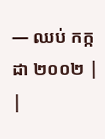— ឈប់ កក្កដា ២០០២ |
|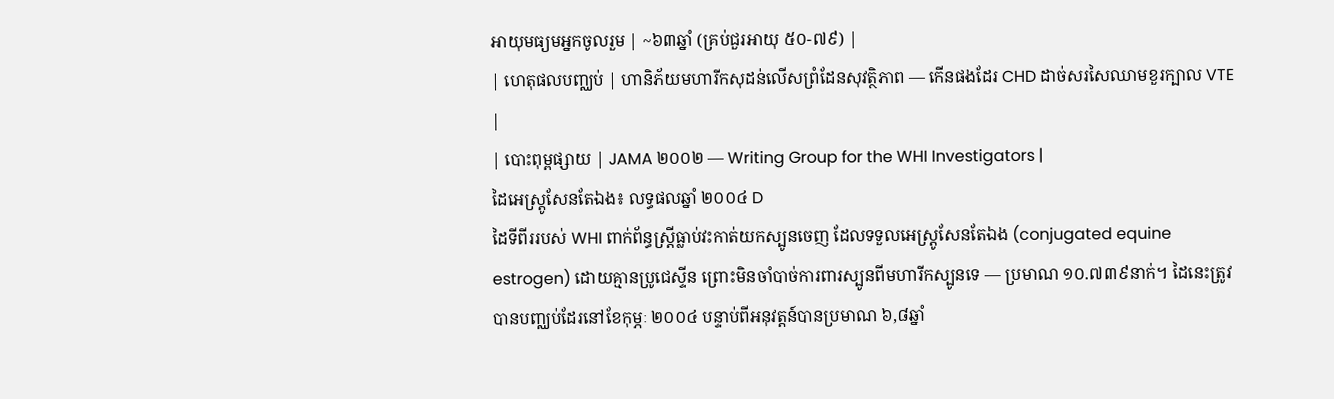អាយុមធ្យមអ្នកចូលរួម | ~៦៣ឆ្នាំ (គ្រប់ជួរអាយុ ៥០-៧៩) |
| ហេតុផលបញ្ឈប់ | ហានិភ័យមហារីកសុដន់លើសព្រំដែនសុវត្ថិភាព — កើនផងដែរ CHD ដាច់សរសៃឈាមខួរក្បាល VTE |
| បោះពុម្ពផ្សាយ | JAMA ២០០២ — Writing Group for the WHI Investigators |
ដៃអេស្ត្រូសែនតែឯង៖ លទ្ធផលឆ្នាំ ២០០៤ D
ដៃទីពីររបស់ WHI ពាក់ព័ន្ធស្ត្រីធ្លាប់វះកាត់យកស្បូនចេញ ដែលទទួលអេស្ត្រូសែនតែឯង (conjugated equine estrogen) ដោយគ្មានប្រូជេស្ទីន ព្រោះមិនចាំបាច់ការពារស្បូនពីមហារីកស្បូនទេ — ប្រមាណ ១០.៧៣៩នាក់។ ដៃនេះត្រូវបានបញ្ឈប់ដែរនៅខែកុម្ភៈ ២០០៤ បន្ទាប់ពីអនុវត្តន៍បានប្រមាណ ៦,៨ឆ្នាំ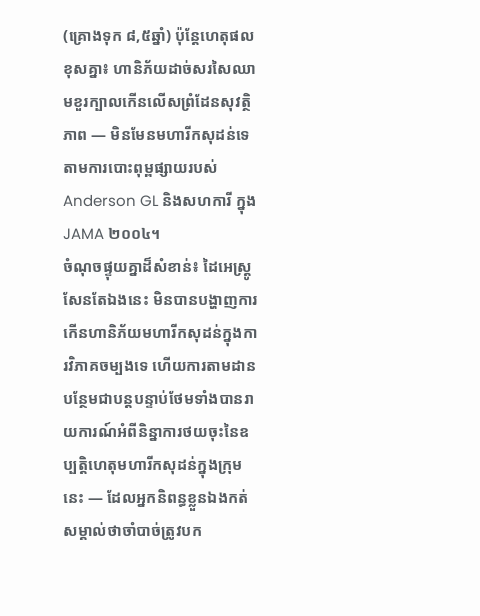(គ្រោងទុក ៨,៥ឆ្នាំ) ប៉ុន្តែហេតុផលខុសគ្នា៖ ហានិភ័យដាច់សរសៃឈាមខួរក្បាលកើនលើសព្រំដែនសុវត្ថិភាព — មិនមែនមហារីកសុដន់ទេ តាមការបោះពុម្ពផ្សាយរបស់ Anderson GL និងសហការី ក្នុង JAMA ២០០៤។
ចំណុចផ្ទុយគ្នាដ៏សំខាន់៖ ដៃអេស្ត្រូសែនតែឯងនេះ មិនបានបង្ហាញការកើនហានិភ័យមហារីកសុដន់ក្នុងការវិភាគចម្បងទេ ហើយការតាមដានបន្ថែមជាបន្តបន្ទាប់ថែមទាំងបានរាយការណ៍អំពីនិន្នាការថយចុះនៃឧប្បត្តិហេតុមហារីកសុដន់ក្នុងក្រុមនេះ — ដែលអ្នកនិពន្ធខ្លួនឯងកត់សម្គាល់ថាចាំបាច់ត្រូវបក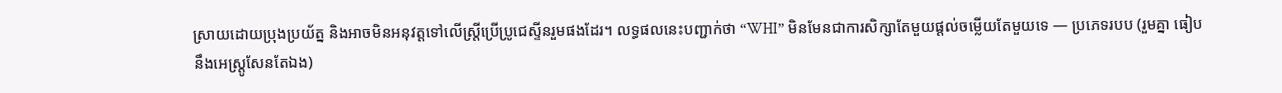ស្រាយដោយប្រុងប្រយ័ត្ន និងអាចមិនអនុវត្តទៅលើស្ត្រីប្រើប្រូជេស្ទីនរួមផងដែរ។ លទ្ធផលនេះបញ្ជាក់ថា “WHI” មិនមែនជាការសិក្សាតែមួយផ្តល់ចម្លើយតែមួយទេ — ប្រភេទរបប (រួមគ្នា ធៀបនឹងអេស្ត្រូសែនតែឯង)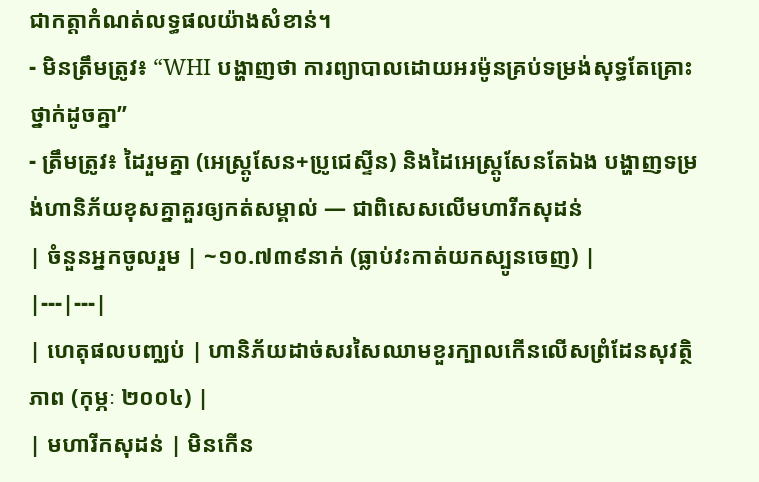ជាកត្តាកំណត់លទ្ធផលយ៉ាងសំខាន់។
- មិនត្រឹមត្រូវ៖ “WHI បង្ហាញថា ការព្យាបាលដោយអរម៉ូនគ្រប់ទម្រង់សុទ្ធតែគ្រោះថ្នាក់ដូចគ្នា”
- ត្រឹមត្រូវ៖ ដៃរួមគ្នា (អេស្ត្រូសែន+ប្រូជេស្ទីន) និងដៃអេស្ត្រូសែនតែឯង បង្ហាញទម្រង់ហានិភ័យខុសគ្នាគួរឲ្យកត់សម្គាល់ — ជាពិសេសលើមហារីកសុដន់
| ចំនួនអ្នកចូលរួម | ~១០.៧៣៩នាក់ (ធ្លាប់វះកាត់យកស្បូនចេញ) |
|---|---|
| ហេតុផលបញ្ឈប់ | ហានិភ័យដាច់សរសៃឈាមខួរក្បាលកើនលើសព្រំដែនសុវត្ថិភាព (កុម្ភៈ ២០០៤) |
| មហារីកសុដន់ | មិនកើន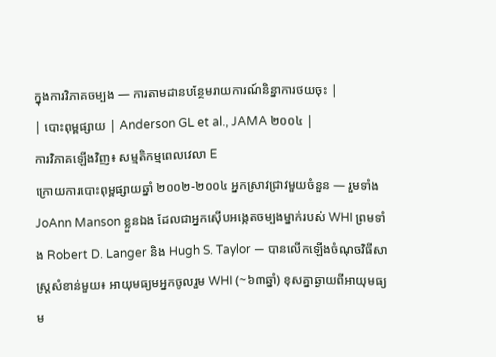ក្នុងការវិភាគចម្បង — ការតាមដានបន្ថែមរាយការណ៍និន្នាការថយចុះ |
| បោះពុម្ពផ្សាយ | Anderson GL et al., JAMA ២០០៤ |
ការវិភាគឡើងវិញ៖ សម្មតិកម្មពេលវេលា E
ក្រោយការបោះពុម្ពផ្សាយឆ្នាំ ២០០២-២០០៤ អ្នកស្រាវជ្រាវមួយចំនួន — រួមទាំង JoAnn Manson ខ្លួនឯង ដែលជាអ្នកស៊ើបអង្កេតចម្បងម្នាក់របស់ WHI ព្រមទាំង Robert D. Langer និង Hugh S. Taylor — បានលើកឡើងចំណុចវិធីសាស្ត្រសំខាន់មួយ៖ អាយុមធ្យមអ្នកចូលរួម WHI (~៦៣ឆ្នាំ) ខុសគ្នាឆ្ងាយពីអាយុមធ្យម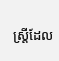ស្ត្រីដែល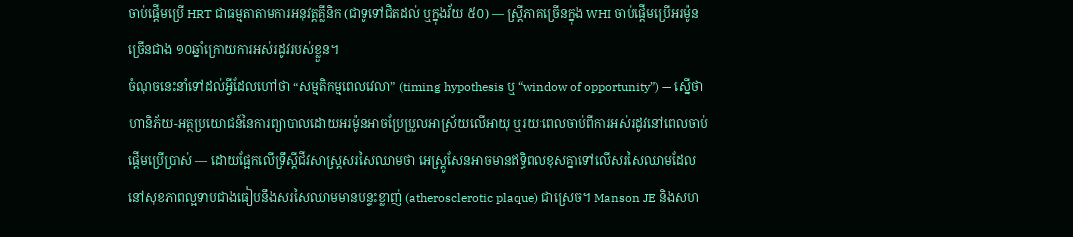ចាប់ផ្តើមប្រើ HRT ជាធម្មតាតាមការអនុវត្តគ្លីនិក (ជាទូទៅជិតដល់ ឬក្នុងវ័យ ៥០) — ស្ត្រីភាគច្រើនក្នុង WHI ចាប់ផ្តើមប្រើអរម៉ូនច្រើនជាង ១០ឆ្នាំក្រោយការអស់រដូវរបស់ខ្លួន។
ចំណុចនេះនាំទៅដល់អ្វីដែលហៅថា “សម្មតិកម្មពេលវេលា” (timing hypothesis ឬ “window of opportunity”) — ស្នើថា ហានិភ័យ-អត្ថប្រយោជន៍នៃការព្យាបាលដោយអរម៉ូនអាចប្រែប្រួលអាស្រ័យលើអាយុ ឬរយៈពេលចាប់ពីការអស់រដូវនៅពេលចាប់ផ្តើមប្រើប្រាស់ — ដោយផ្អែកលើទ្រឹស្តីជីវសាស្ត្រសរសៃឈាមថា អេស្ត្រូសែនអាចមានឥទ្ធិពលខុសគ្នាទៅលើសរសៃឈាមដែលនៅសុខភាពល្អទាបជាងធៀបនឹងសរសៃឈាមមានបន្ទះខ្លាញ់ (atherosclerotic plaque) ជាស្រេច។ Manson JE និងសហ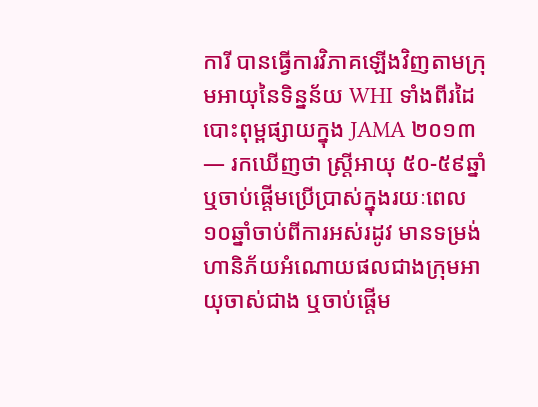ការី បានធ្វើការវិភាគឡើងវិញតាមក្រុមអាយុនៃទិន្នន័យ WHI ទាំងពីរដៃ បោះពុម្ពផ្សាយក្នុង JAMA ២០១៣ — រកឃើញថា ស្ត្រីអាយុ ៥០-៥៩ឆ្នាំ ឬចាប់ផ្តើមប្រើប្រាស់ក្នុងរយៈពេល ១០ឆ្នាំចាប់ពីការអស់រដូវ មានទម្រង់ហានិភ័យអំណោយផលជាងក្រុមអាយុចាស់ជាង ឬចាប់ផ្តើម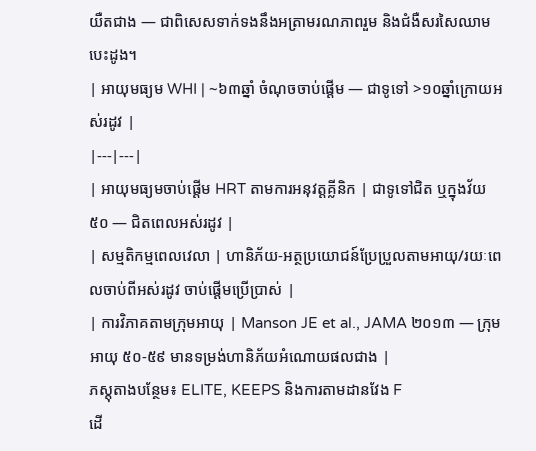យឺតជាង — ជាពិសេសទាក់ទងនឹងអត្រាមរណភាពរួម និងជំងឺសរសៃឈាមបេះដូង។
| អាយុមធ្យម WHI | ~៦៣ឆ្នាំ ចំណុចចាប់ផ្តើម — ជាទូទៅ >១០ឆ្នាំក្រោយអស់រដូវ |
|---|---|
| អាយុមធ្យមចាប់ផ្តើម HRT តាមការអនុវត្តគ្លីនិក | ជាទូទៅជិត ឬក្នុងវ័យ ៥០ — ជិតពេលអស់រដូវ |
| សម្មតិកម្មពេលវេលា | ហានិភ័យ-អត្ថប្រយោជន៍ប្រែប្រួលតាមអាយុ/រយៈពេលចាប់ពីអស់រដូវ ចាប់ផ្តើមប្រើប្រាស់ |
| ការវិភាគតាមក្រុមអាយុ | Manson JE et al., JAMA ២០១៣ — ក្រុមអាយុ ៥០-៥៩ មានទម្រង់ហានិភ័យអំណោយផលជាង |
ភស្តុតាងបន្ថែម៖ ELITE, KEEPS និងការតាមដានវែង F
ដើ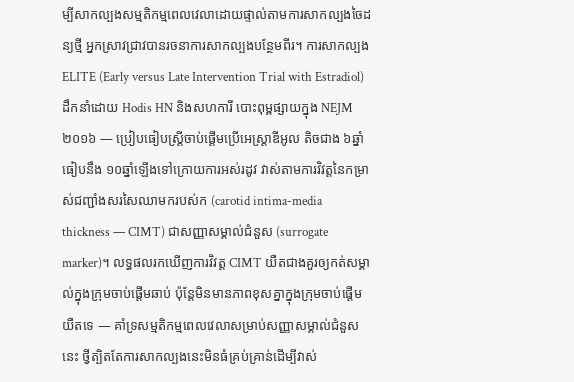ម្បីសាកល្បងសម្មតិកម្មពេលវេលាដោយផ្ទាល់តាមការសាកល្បងចៃដន្យថ្មី អ្នកស្រាវជ្រាវបានរចនាការសាកល្បងបន្ថែមពីរ។ ការសាកល្បង ELITE (Early versus Late Intervention Trial with Estradiol) ដឹកនាំដោយ Hodis HN និងសហការី បោះពុម្ពផ្សាយក្នុង NEJM ២០១៦ — ប្រៀបធៀបស្ត្រីចាប់ផ្តើមប្រើអេស្ត្រាឌីអូល តិចជាង ៦ឆ្នាំ ធៀបនឹង ១០ឆ្នាំឡើងទៅក្រោយការអស់រដូវ វាស់តាមការវិវត្តនៃកម្រាស់ជញ្ជាំងសរសៃឈាមករបស់ក (carotid intima-media thickness — CIMT) ជាសញ្ញាសម្គាល់ជំនួស (surrogate marker)។ លទ្ធផលរកឃើញការវិវត្ត CIMT យឺតជាងគួរឲ្យកត់សម្គាល់ក្នុងក្រុមចាប់ផ្តើមឆាប់ ប៉ុន្តែមិនមានភាពខុសគ្នាក្នុងក្រុមចាប់ផ្តើមយឺតទេ — គាំទ្រសម្មតិកម្មពេលវេលាសម្រាប់សញ្ញាសម្គាល់ជំនួសនេះ ថ្វីត្បិតតែការសាកល្បងនេះមិនធំគ្រប់គ្រាន់ដើម្បីវាស់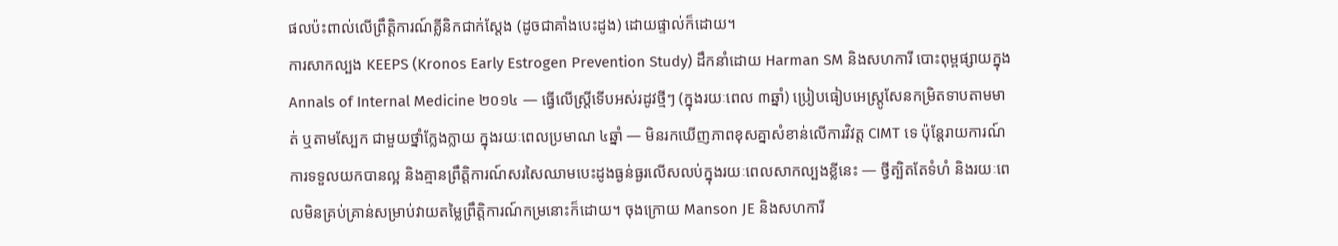ផលប៉ះពាល់លើព្រឹត្តិការណ៍គ្លីនិកជាក់ស្តែង (ដូចជាគាំងបេះដូង) ដោយផ្ទាល់ក៏ដោយ។
ការសាកល្បង KEEPS (Kronos Early Estrogen Prevention Study) ដឹកនាំដោយ Harman SM និងសហការី បោះពុម្ពផ្សាយក្នុង Annals of Internal Medicine ២០១៤ — ធ្វើលើស្ត្រីទើបអស់រដូវថ្មីៗ (ក្នុងរយៈពេល ៣ឆ្នាំ) ប្រៀបធៀបអេស្ត្រូសែនកម្រិតទាបតាមមាត់ ឬតាមស្បែក ជាមួយថ្នាំក្លែងក្លាយ ក្នុងរយៈពេលប្រមាណ ៤ឆ្នាំ — មិនរកឃើញភាពខុសគ្នាសំខាន់លើការវិវត្ត CIMT ទេ ប៉ុន្តែរាយការណ៍ការទទួលយកបានល្អ និងគ្មានព្រឹត្តិការណ៍សរសៃឈាមបេះដូងធ្ងន់ធ្ងរលើសលប់ក្នុងរយៈពេលសាកល្បងខ្លីនេះ — ថ្វីត្បិតតែទំហំ និងរយៈពេលមិនគ្រប់គ្រាន់សម្រាប់វាយតម្លៃព្រឹត្តិការណ៍កម្រនោះក៏ដោយ។ ចុងក្រោយ Manson JE និងសហការី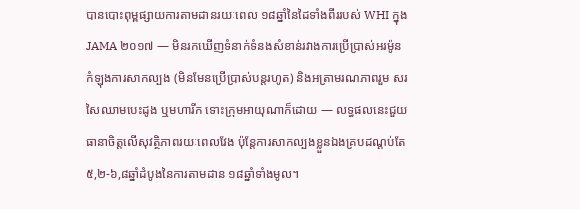បានបោះពុម្ពផ្សាយការតាមដានរយៈពេល ១៨ឆ្នាំនៃដៃទាំងពីររបស់ WHI ក្នុង JAMA ២០១៧ — មិនរកឃើញទំនាក់ទំនងសំខាន់រវាងការប្រើប្រាស់អរម៉ូនកំឡុងការសាកល្បង (មិនមែនប្រើប្រាស់បន្តរហូត) និងអត្រាមរណភាពរួម សរសៃឈាមបេះដូង ឬមហារីក ទោះក្រុមអាយុណាក៏ដោយ — លទ្ធផលនេះជួយធានាចិត្តលើសុវត្ថិភាពរយៈពេលវែង ប៉ុន្តែការសាកល្បងខ្លួនឯងគ្របដណ្តប់តែ ៥,២-៦,៨ឆ្នាំដំបូងនៃការតាមដាន ១៨ឆ្នាំទាំងមូល។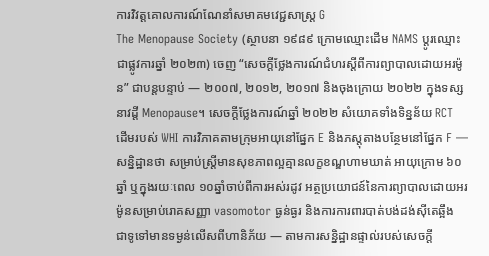ការវិវត្តគោលការណ៍ណែនាំសមាគមវេជ្ជសាស្ត្រ G
The Menopause Society (ស្ថាបនា ១៩៨៩ ក្រោមឈ្មោះដើម NAMS ប្តូរឈ្មោះជាផ្លូវការឆ្នាំ ២០២៣) ចេញ “សេចក្តីថ្លែងការណ៍ជំហរស្តីពីការព្យាបាលដោយអរម៉ូន” ជាបន្តបន្ទាប់ — ២០០៧, ២០១២, ២០១៧ និងចុងក្រោយ ២០២២ ក្នុងទស្សនាវដ្តី Menopause។ សេចក្តីថ្លែងការណ៍ឆ្នាំ ២០២២ សំយោគទាំងទិន្នន័យ RCT ដើមរបស់ WHI ការវិភាគតាមក្រុមអាយុនៅផ្នែក E និងភស្តុតាងបន្ថែមនៅផ្នែក F — សន្និដ្ឋានថា សម្រាប់ស្ត្រីមានសុខភាពល្អគ្មានលក្ខខណ្ឌហាមឃាត់ អាយុក្រោម ៦០ឆ្នាំ ឬក្នុងរយៈពេល ១០ឆ្នាំចាប់ពីការអស់រដូវ អត្ថប្រយោជន៍នៃការព្យាបាលដោយអរម៉ូនសម្រាប់រោគសញ្ញា vasomotor ធ្ងន់ធ្ងរ និងការការពារបាត់បង់ដង់ស៊ីតេឆ្អឹង ជាទូទៅមានទម្ងន់លើសពីហានិភ័យ — តាមការសន្និដ្ឋានផ្ទាល់របស់សេចក្តី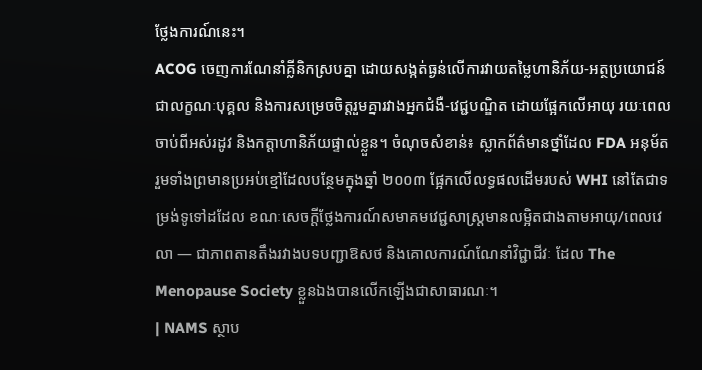ថ្លែងការណ៍នេះ។
ACOG ចេញការណែនាំគ្លីនិកស្របគ្នា ដោយសង្កត់ធ្ងន់លើការវាយតម្លៃហានិភ័យ-អត្ថប្រយោជន៍ជាលក្ខណៈបុគ្គល និងការសម្រេចចិត្តរួមគ្នារវាងអ្នកជំងឺ-វេជ្ជបណ្ឌិត ដោយផ្អែកលើអាយុ រយៈពេលចាប់ពីអស់រដូវ និងកត្តាហានិភ័យផ្ទាល់ខ្លួន។ ចំណុចសំខាន់៖ ស្លាកព័ត៌មានថ្នាំដែល FDA អនុម័ត រួមទាំងព្រមានប្រអប់ខ្មៅដែលបន្ថែមក្នុងឆ្នាំ ២០០៣ ផ្អែកលើលទ្ធផលដើមរបស់ WHI នៅតែជាទម្រង់ទូទៅដដែល ខណៈសេចក្តីថ្លែងការណ៍សមាគមវេជ្ជសាស្ត្រមានលម្អិតជាងតាមអាយុ/ពេលវេលា — ជាភាពតានតឹងរវាងបទបញ្ជាឱសថ និងគោលការណ៍ណែនាំវិជ្ជាជីវៈ ដែល The Menopause Society ខ្លួនឯងបានលើកឡើងជាសាធារណៈ។
| NAMS ស្ថាប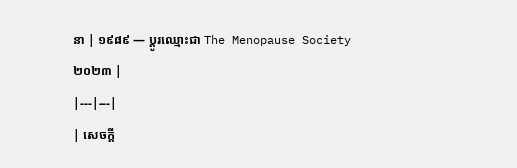នា | ១៩៨៩ — ប្តូរឈ្មោះជា The Menopause Society ២០២៣ |
|---|---|
| សេចក្តី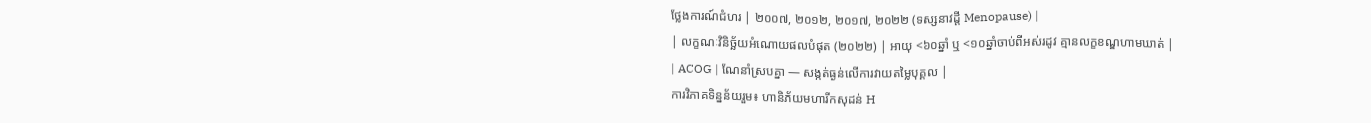ថ្លែងការណ៍ជំហរ | ២០០៧, ២០១២, ២០១៧, ២០២២ (ទស្សនាវដ្តី Menopause) |
| លក្ខណៈវិនិច្ឆ័យអំណោយផលបំផុត (២០២២) | អាយុ <៦០ឆ្នាំ ឬ <១០ឆ្នាំចាប់ពីអស់រដូវ គ្មានលក្ខខណ្ឌហាមឃាត់ |
| ACOG | ណែនាំស្របគ្នា — សង្កត់ធ្ងន់លើការវាយតម្លៃបុគ្គល |
ការវិភាគទិន្នន័យរួម៖ ហានិភ័យមហារីកសុដន់ H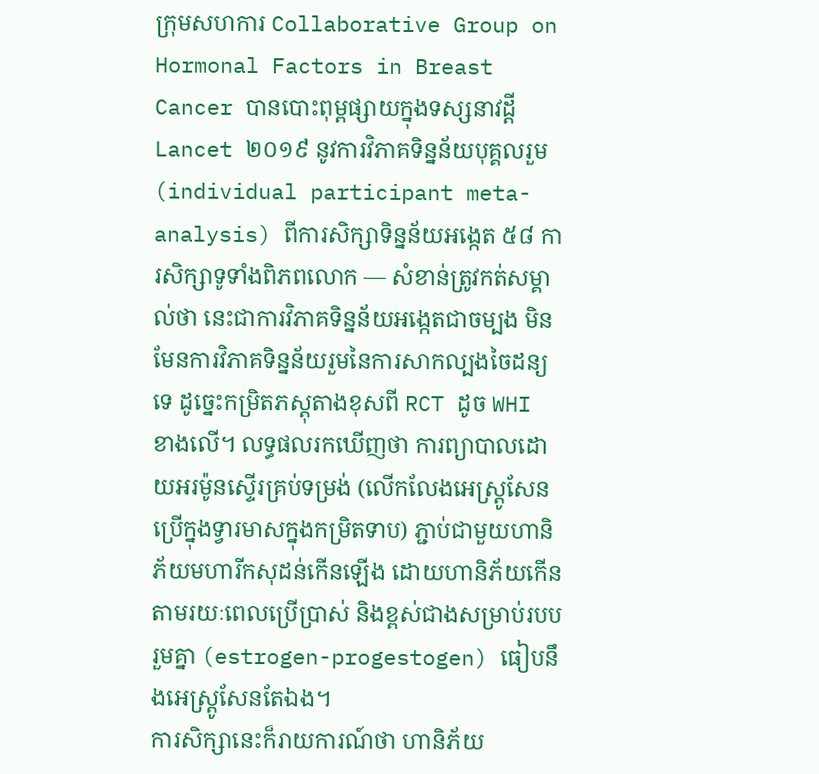ក្រុមសហការ Collaborative Group on Hormonal Factors in Breast Cancer បានបោះពុម្ពផ្សាយក្នុងទស្សនាវដ្តី Lancet ២០១៩ នូវការវិភាគទិន្នន័យបុគ្គលរួម (individual participant meta-analysis) ពីការសិក្សាទិន្នន័យអង្កេត ៥៨ ការសិក្សាទូទាំងពិភពលោក — សំខាន់ត្រូវកត់សម្គាល់ថា នេះជាការវិភាគទិន្នន័យអង្កេតជាចម្បង មិនមែនការវិភាគទិន្នន័យរួមនៃការសាកល្បងចៃដន្យទេ ដូច្នេះកម្រិតភស្តុតាងខុសពី RCT ដូច WHI ខាងលើ។ លទ្ធផលរកឃើញថា ការព្យាបាលដោយអរម៉ូនស្ទើរគ្រប់ទម្រង់ (លើកលែងអេស្ត្រូសែនប្រើក្នុងទ្វារមាសក្នុងកម្រិតទាប) ភ្ជាប់ជាមួយហានិភ័យមហារីកសុដន់កើនឡើង ដោយហានិភ័យកើនតាមរយៈពេលប្រើប្រាស់ និងខ្ពស់ជាងសម្រាប់របបរួមគ្នា (estrogen-progestogen) ធៀបនឹងអេស្ត្រូសែនតែឯង។
ការសិក្សានេះក៏រាយការណ៍ថា ហានិភ័យ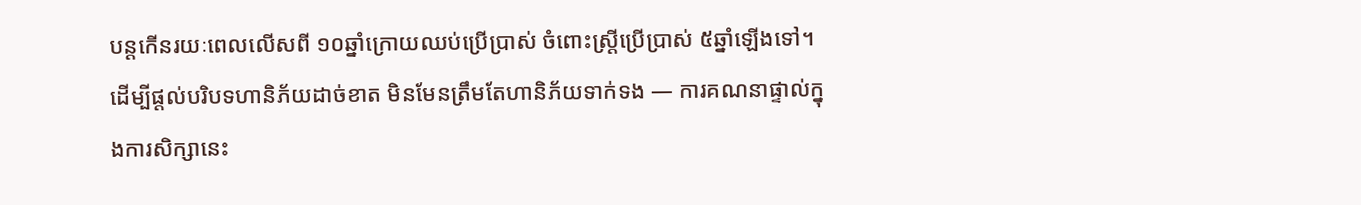បន្តកើនរយៈពេលលើសពី ១០ឆ្នាំក្រោយឈប់ប្រើប្រាស់ ចំពោះស្ត្រីប្រើប្រាស់ ៥ឆ្នាំឡើងទៅ។ ដើម្បីផ្តល់បរិបទហានិភ័យដាច់ខាត មិនមែនត្រឹមតែហានិភ័យទាក់ទង — ការគណនាផ្ទាល់ក្នុងការសិក្សានេះ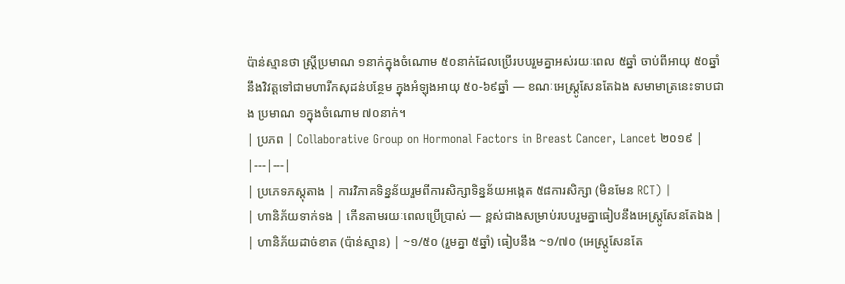ប៉ាន់ស្មានថា ស្ត្រីប្រមាណ ១នាក់ក្នុងចំណោម ៥០នាក់ដែលប្រើរបបរួមគ្នាអស់រយៈពេល ៥ឆ្នាំ ចាប់ពីអាយុ ៥០ឆ្នាំ នឹងវិវត្តទៅជាមហារីកសុដន់បន្ថែម ក្នុងអំឡុងអាយុ ៥០-៦៩ឆ្នាំ — ខណៈអេស្ត្រូសែនតែឯង សមាមាត្រនេះទាបជាង ប្រមាណ ១ក្នុងចំណោម ៧០នាក់។
| ប្រភព | Collaborative Group on Hormonal Factors in Breast Cancer, Lancet ២០១៩ |
|---|---|
| ប្រភេទភស្តុតាង | ការវិភាគទិន្នន័យរួមពីការសិក្សាទិន្នន័យអង្កេត ៥៨ការសិក្សា (មិនមែន RCT) |
| ហានិភ័យទាក់ទង | កើនតាមរយៈពេលប្រើប្រាស់ — ខ្ពស់ជាងសម្រាប់របបរួមគ្នាធៀបនឹងអេស្ត្រូសែនតែឯង |
| ហានិភ័យដាច់ខាត (ប៉ាន់ស្មាន) | ~១/៥០ (រួមគ្នា ៥ឆ្នាំ) ធៀបនឹង ~១/៧០ (អេស្ត្រូសែនតែ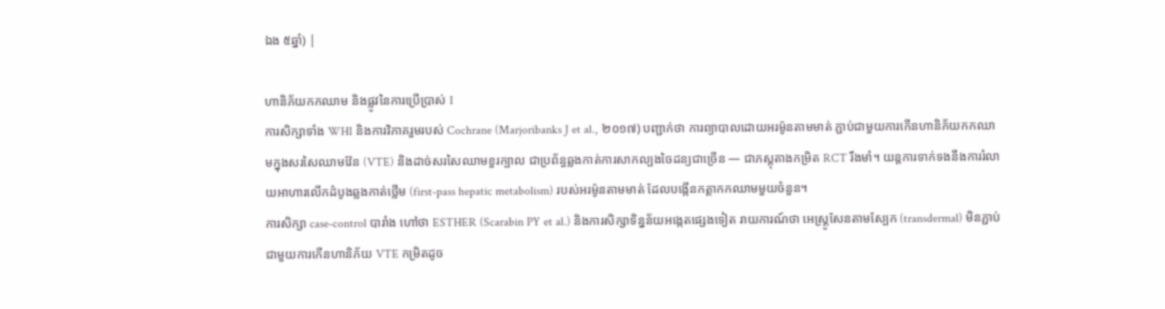ឯង ៥ឆ្នាំ) |

ហានិភ័យកកឈាម និងផ្លូវនៃការប្រើប្រាស់ I
ការសិក្សាទាំង WHI និងការវិភាគរួមរបស់ Cochrane (Marjoribanks J et al., ២០១៧) បញ្ជាក់ថា ការព្យាបាលដោយអរម៉ូនតាមមាត់ ភ្ជាប់ជាមួយការកើនហានិភ័យកកឈាមក្នុងសរសៃឈាមវ៉ែន (VTE) និងដាច់សរសៃឈាមខួរក្បាល ជាប្រព័ន្ធឆ្លងកាត់ការសាកល្បងចៃដន្យជាច្រើន — ជាភស្តុតាងកម្រិត RCT រឹងមាំ។ យន្តការទាក់ទងនឹងការរំលាយអាហារលើកដំបូងឆ្លងកាត់ថ្លើម (first-pass hepatic metabolism) របស់អរម៉ូនតាមមាត់ ដែលបង្កើនកត្តាកកឈាមមួយចំនួន។
ការសិក្សា case-control បារាំង ហៅថា ESTHER (Scarabin PY et al.) និងការសិក្សាទិន្នន័យអង្កេតផ្សេងទៀត រាយការណ៍ថា អេស្ត្រូសែនតាមស្បែក (transdermal) មិនភ្ជាប់ជាមួយការកើនហានិភ័យ VTE កម្រិតដូច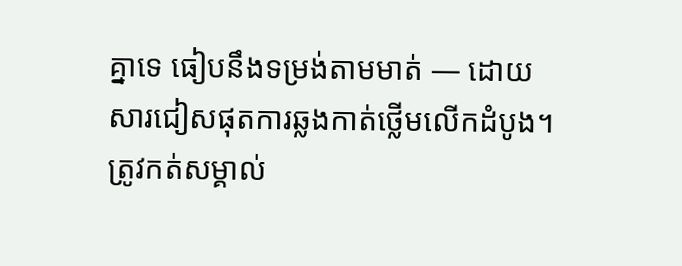គ្នាទេ ធៀបនឹងទម្រង់តាមមាត់ — ដោយសារជៀសផុតការឆ្លងកាត់ថ្លើមលើកដំបូង។ ត្រូវកត់សម្គាល់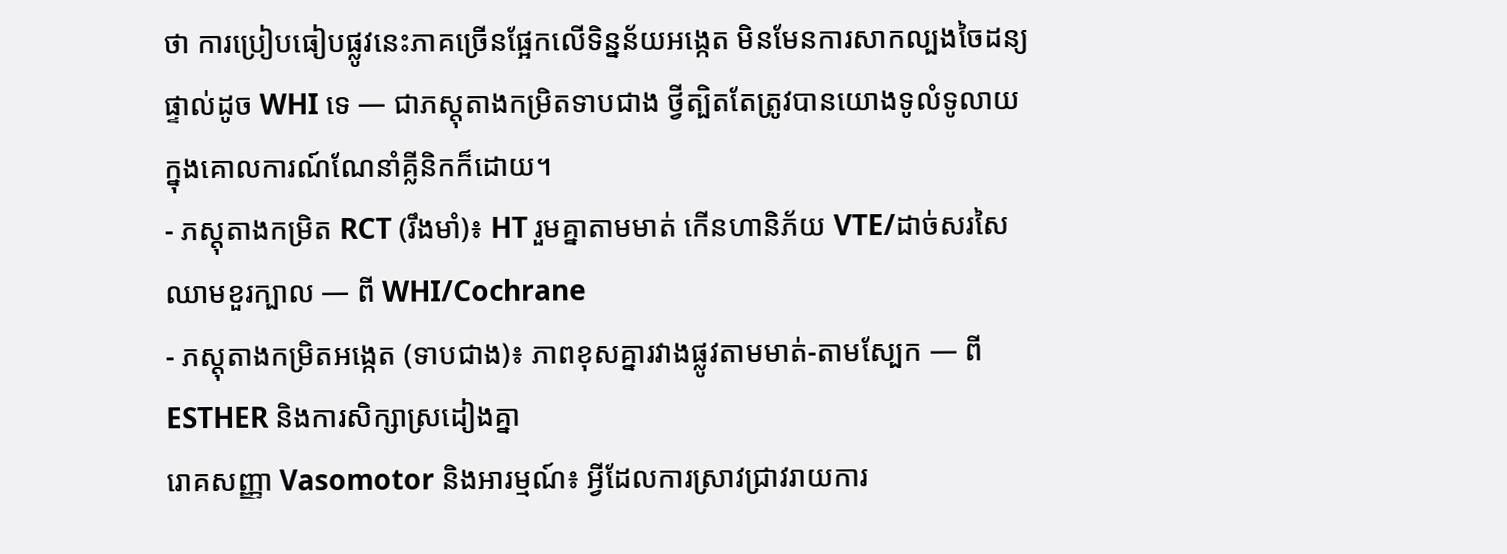ថា ការប្រៀបធៀបផ្លូវនេះភាគច្រើនផ្អែកលើទិន្នន័យអង្កេត មិនមែនការសាកល្បងចៃដន្យផ្ទាល់ដូច WHI ទេ — ជាភស្តុតាងកម្រិតទាបជាង ថ្វីត្បិតតែត្រូវបានយោងទូលំទូលាយក្នុងគោលការណ៍ណែនាំគ្លីនិកក៏ដោយ។
- ភស្តុតាងកម្រិត RCT (រឹងមាំ)៖ HT រួមគ្នាតាមមាត់ កើនហានិភ័យ VTE/ដាច់សរសៃឈាមខួរក្បាល — ពី WHI/Cochrane
- ភស្តុតាងកម្រិតអង្កេត (ទាបជាង)៖ ភាពខុសគ្នារវាងផ្លូវតាមមាត់-តាមស្បែក — ពី ESTHER និងការសិក្សាស្រដៀងគ្នា
រោគសញ្ញា Vasomotor និងអារម្មណ៍៖ អ្វីដែលការស្រាវជ្រាវរាយការ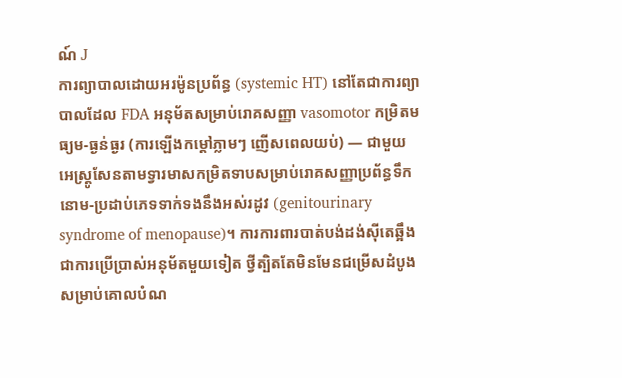ណ៍ J
ការព្យាបាលដោយអរម៉ូនប្រព័ន្ធ (systemic HT) នៅតែជាការព្យាបាលដែល FDA អនុម័តសម្រាប់រោគសញ្ញា vasomotor កម្រិតមធ្យម-ធ្ងន់ធ្ងរ (ការឡើងកម្តៅភ្លាមៗ ញើសពេលយប់) — ជាមួយអេស្ត្រូសែនតាមទ្វារមាសកម្រិតទាបសម្រាប់រោគសញ្ញាប្រព័ន្ធទឹកនោម-ប្រដាប់ភេទទាក់ទងនឹងអស់រដូវ (genitourinary syndrome of menopause)។ ការការពារបាត់បង់ដង់ស៊ីតេឆ្អឹងជាការប្រើប្រាស់អនុម័តមួយទៀត ថ្វីត្បិតតែមិនមែនជម្រើសដំបូងសម្រាប់គោលបំណ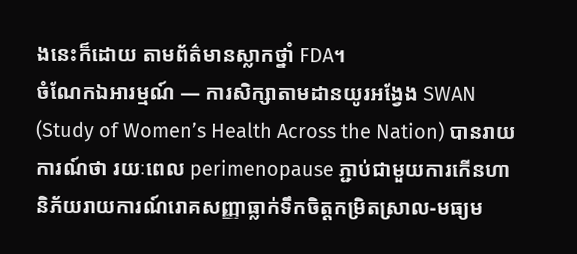ងនេះក៏ដោយ តាមព័ត៌មានស្លាកថ្នាំ FDA។
ចំណែកឯអារម្មណ៍ — ការសិក្សាតាមដានយូរអង្វែង SWAN (Study of Women’s Health Across the Nation) បានរាយការណ៍ថា រយៈពេល perimenopause ភ្ជាប់ជាមួយការកើនហានិភ័យរាយការណ៍រោគសញ្ញាធ្លាក់ទឹកចិត្តកម្រិតស្រាល-មធ្យម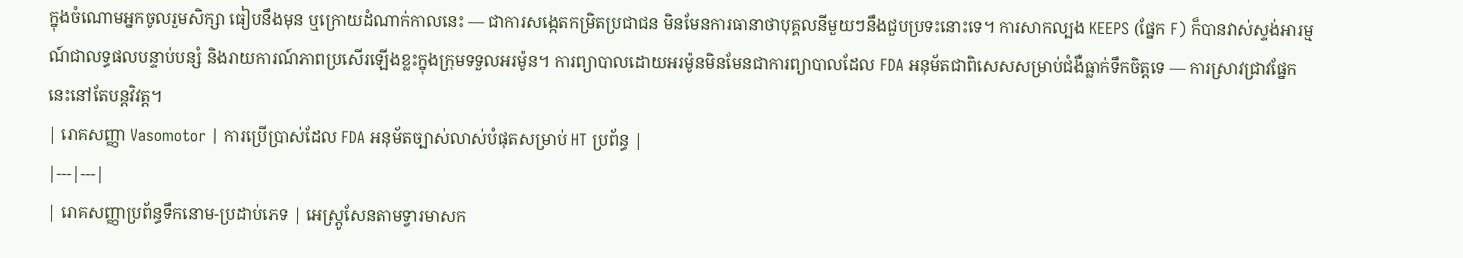ក្នុងចំណោមអ្នកចូលរួមសិក្សា ធៀបនឹងមុន ឬក្រោយដំណាក់កាលនេះ — ជាការសង្កេតកម្រិតប្រជាជន មិនមែនការធានាថាបុគ្គលនីមួយៗនឹងជួបប្រទះនោះទេ។ ការសាកល្បង KEEPS (ផ្នែក F) ក៏បានវាស់ស្ទង់អារម្មណ៍ជាលទ្ធផលបន្ទាប់បន្សំ និងរាយការណ៍ភាពប្រសើរឡើងខ្លះក្នុងក្រុមទទួលអរម៉ូន។ ការព្យាបាលដោយអរម៉ូនមិនមែនជាការព្យាបាលដែល FDA អនុម័តជាពិសេសសម្រាប់ជំងឺធ្លាក់ទឹកចិត្តទេ — ការស្រាវជ្រាវផ្នែកនេះនៅតែបន្តវិវត្ត។
| រោគសញ្ញា Vasomotor | ការប្រើប្រាស់ដែល FDA អនុម័តច្បាស់លាស់បំផុតសម្រាប់ HT ប្រព័ន្ធ |
|---|---|
| រោគសញ្ញាប្រព័ន្ធទឹកនោម-ប្រដាប់ភេទ | អេស្ត្រូសែនតាមទ្វារមាសក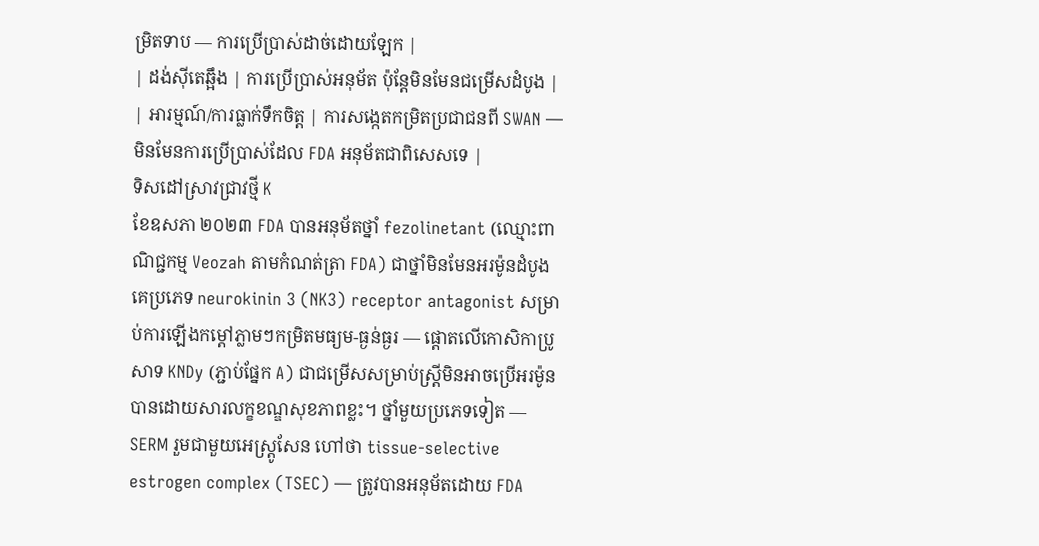ម្រិតទាប — ការប្រើប្រាស់ដាច់ដោយឡែក |
| ដង់ស៊ីតេឆ្អឹង | ការប្រើប្រាស់អនុម័ត ប៉ុន្តែមិនមែនជម្រើសដំបូង |
| អារម្មណ៍/ការធ្លាក់ទឹកចិត្ត | ការសង្កេតកម្រិតប្រជាជនពី SWAN — មិនមែនការប្រើប្រាស់ដែល FDA អនុម័តជាពិសេសទេ |
ទិសដៅស្រាវជ្រាវថ្មី K
ខែឧសភា ២០២៣ FDA បានអនុម័តថ្នាំ fezolinetant (ឈ្មោះពាណិជ្ជកម្ម Veozah តាមកំណត់ត្រា FDA) ជាថ្នាំមិនមែនអរម៉ូនដំបូងគេប្រភេទ neurokinin 3 (NK3) receptor antagonist សម្រាប់ការឡើងកម្តៅភ្លាមៗកម្រិតមធ្យម-ធ្ងន់ធ្ងរ — ផ្តោតលើកោសិកាប្រូសាទ KNDy (ភ្ជាប់ផ្នែក A) ជាជម្រើសសម្រាប់ស្ត្រីមិនអាចប្រើអរម៉ូនបានដោយសារលក្ខខណ្ឌសុខភាពខ្លះ។ ថ្នាំមួយប្រភេទទៀត — SERM រួមជាមួយអេស្ត្រូសែន ហៅថា tissue-selective estrogen complex (TSEC) — ត្រូវបានអនុម័តដោយ FDA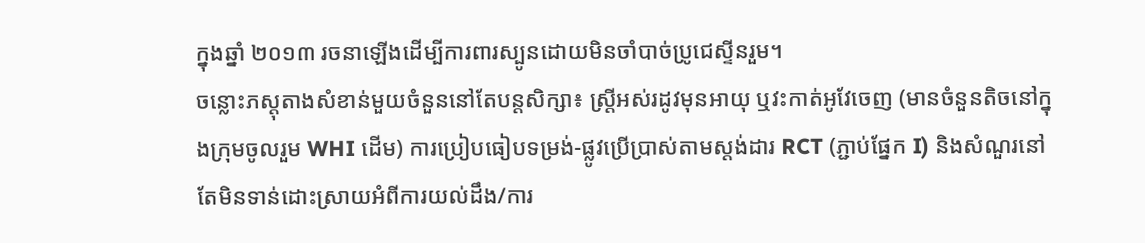ក្នុងឆ្នាំ ២០១៣ រចនាឡើងដើម្បីការពារស្បូនដោយមិនចាំបាច់ប្រូជេស្ទីនរួម។
ចន្លោះភស្តុតាងសំខាន់មួយចំនួននៅតែបន្តសិក្សា៖ ស្ត្រីអស់រដូវមុនអាយុ ឬវះកាត់អូវែចេញ (មានចំនួនតិចនៅក្នុងក្រុមចូលរួម WHI ដើម) ការប្រៀបធៀបទម្រង់-ផ្លូវប្រើប្រាស់តាមស្តង់ដារ RCT (ភ្ជាប់ផ្នែក I) និងសំណួរនៅតែមិនទាន់ដោះស្រាយអំពីការយល់ដឹង/ការ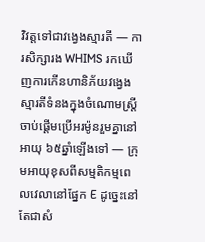វិវត្តទៅជាវង្វេងស្មារតី — ការសិក្សារង WHIMS រកឃើញការកើនហានិភ័យវង្វេងស្មារតីទំនងក្នុងចំណោមស្ត្រីចាប់ផ្តើមប្រើអរម៉ូនរួមគ្នានៅអាយុ ៦៥ឆ្នាំឡើងទៅ — ក្រុមអាយុខុសពីសម្មតិកម្មពេលវេលានៅផ្នែក E ដូច្នេះនៅតែជាសំ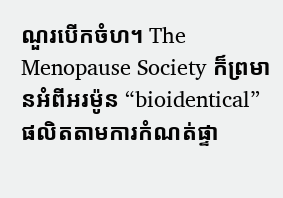ណួរបើកចំហ។ The Menopause Society ក៏ព្រមានអំពីអរម៉ូន “bioidentical” ផលិតតាមការកំណត់ផ្ទា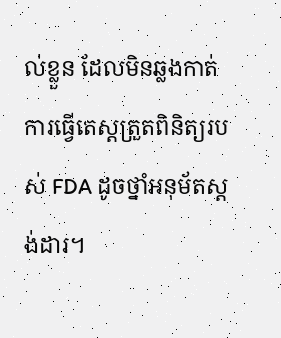ល់ខ្លួន ដែលមិនឆ្លងកាត់ការធ្វើតេស្តត្រួតពិនិត្យរបស់ FDA ដូចថ្នាំអនុម័តស្តង់ដារ។